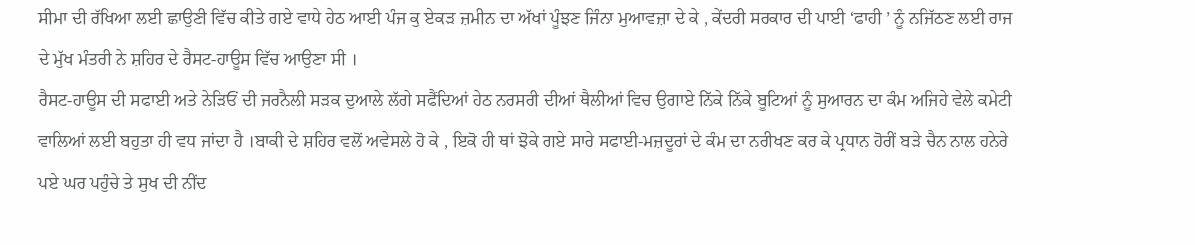ਸੀਮਾ ਦੀ ਰੱਖਿਆ ਲਈ ਛਾਉਣੀ ਵਿੱਚ ਕੀਤੇ ਗਏ ਵਾਧੇ ਹੇਠ ਆਈ ਪੰਜ ਕੁ ਏਕੜ ਜ਼ਮੀਨ ਦਾ ਅੱਖਾਂ ਪੂੰਝਣ ਜਿੰਨਾ ਮੁਆਵਜ਼ਾ ਦੇ ਕੇ , ਕੇਂਦਰੀ ਸਰਕਾਰ ਦੀ ਪਾਈ ‘ਫਾਹੀ ’ ਨੂੰ ਨਜਿੱਠਣ ਲਈ ਰਾਜ ਦੇ ਮੁੱਖ ਮੰਤਰੀ ਨੇ ਸ਼ਹਿਰ ਦੇ ਰੈਸਟ-ਹਾਊਸ ਵਿੱਚ ਆਉਣਾ ਸੀ ।
ਰੈਸਟ-ਹਾਊਸ ਦੀ ਸਫਾਈ ਅਤੇ ਨੇੜਿਓਂ ਦੀ ਜਰਨੈਲੀ ਸੜਕ ਦੁਆਲੇ ਲੱਗੇ ਸਫੈਂਦਿਆਂ ਹੇਠ ਨਰਸਰੀ ਦੀਆਂ ਥੈਲੀਆਂ ਵਿਚ ਉਗਾਏ ਨਿੱਕੇ ਨਿੱਕੇ ਬੂਟਿਆਂ ਨੂੰ ਸੁਆਰਨ ਦਾ ਕੰਮ ਅਜਿਹੇ ਵੇਲੇ ਕਮੇਟੀ ਵਾਲਿਆਂ ਲਈ ਬਹੁਤਾ ਹੀ ਵਧ ਜਾਂਦਾ ਹੈ ।ਬਾਕੀ ਦੇ ਸ਼ਹਿਰ ਵਲੋਂ ਅਵੇਸਲੇ ਹੋ ਕੇ , ਇਕੋ ਹੀ ਥਾਂ ਝੋਕੇ ਗਏ ਸਾਰੇ ਸਫਾਈ-ਮਜ਼ਦੂਰਾਂ ਦੇ ਕੰਮ ਦਾ ਨਰੀਖਣ ਕਰ ਕੇ ਪ੍ਰਧਾਨ ਹੋਰੀਂ ਬੜੇ ਚੈਨ ਨਾਲ ਹਨੇਰੇ ਪਏ ਘਰ ਪਹੁੰਚੇ ਤੇ ਸੁਖ ਦੀ ਨੀਂਦ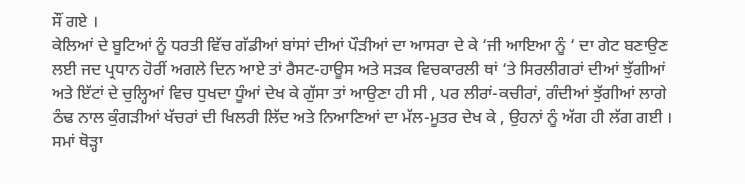ਸੌਂ ਗਏ ।
ਕੇਲਿਆਂ ਦੇ ਬੂਟਿਆਂ ਨੂੰ ਧਰਤੀ ਵਿੱਚ ਗੱਡੀਆਂ ਬਾਂਸਾਂ ਦੀਆਂ ਪੌੜੀਆਂ ਦਾ ਆਸਰਾ ਦੇ ਕੇ ‘ਜੀ ਆਇਆ ਨੂੰ ‘ ਦਾ ਗੇਟ ਬਣਾਉਣ ਲਈ ਜਦ ਪ੍ਰਧਾਨ ਹੋਰੀਂ ਅਗਲੇ ਦਿਨ ਆਏ ਤਾਂ ਰੈਸਟ-ਹਾਊਸ ਅਤੇ ਸੜਕ ਵਿਚਕਾਰਲੀ ਥਾਂ ‘ਤੇ ਸਿਰਲੀਗਰਾਂ ਦੀਆਂ ਝੁੱਗੀਆਂ ਅਤੇ ਇੱਟਾਂ ਦੇ ਚੁਲ੍ਹਿਆਂ ਵਿਚ ਧੁਖਦਾ ਧੂੰਆਂ ਦੇਖ ਕੇ ਗੁੱਸਾ ਤਾਂ ਆਉਣਾ ਹੀ ਸੀ , ਪਰ ਲੀਰਾਂ-ਕਚੀਰਾਂ, ਗੰਦੀਆਂ ਝੁੱਗੀਆਂ ਲਾਗੇ ਠੰਢ ਨਾਲ ਕੁੰਗੜੀਆਂ ਖੱਚਰਾਂ ਦੀ ਖਿਲਰੀ ਲਿੱਦ ਅਤੇ ਨਿਆਣਿਆਂ ਦਾ ਮੱਲ-ਮੂਤਰ ਦੇਖ ਕੇ , ਉਹਨਾਂ ਨੂੰ ਅੱਗ ਹੀ ਲੱਗ ਗਈ । ਸਮਾਂ ਥੋੜ੍ਹਾ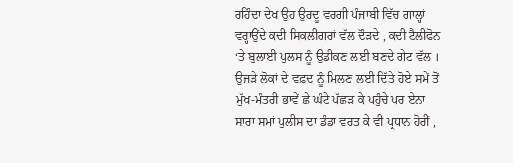ਰਹਿੰਦਾ ਦੇਖ ਉਹ ਉਰਦੂ ਵਰਗੀ ਪੰਜਾਬੀ ਵਿੱਚ ਗਾਲ੍ਹਾਂ ਵਰ੍ਹਾਉਂਦੇ ਕਦੀ ਸਿਕਲੀਗਰਾਂ ਵੱਲ ਦੌੜਦੇ , ਕਦੀ ਟੈਲੀਫੋਨ ‘ਤੇ ਬੁਲਾਈ ਪੁਲਸ ਨੂੰ ਉਡੀਕਣ ਲਈ ਬਣਦੇ ਗੇਟ ਵੱਲ ।
ਉਜੜੇ ਲੋਕਾਂ ਦੇ ਵਫ਼ਦ ਨੂੰ ਮਿਲਣ ਲਈ ਦਿੱਤੇ ਹੋਏ ਸਮੇਂ ਤੋਂ ਮੁੱਖ-ਮੰਤਰੀ ਭਾਵੇਂ ਛੇ ਘੰਟੇ ਪੱਛੜ ਕੇ ਪਹੁੰਚੇ ਪਰ ਏਨਾ ਸਾਰਾ ਸਮਾਂ ਪੁਲੀਸ ਦਾ ਡੰਡਾ ਵਰਤ ਕੇ ਵੀ ਪ੍ਰਧਾਨ ਹੋਰੀਂ ,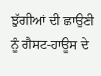ਝੁੱਗੀਆਂ ਦੀ ਛਾਉਣੀ ਨੂੰ ਗੈਸਟ-ਹਾਊਸ ਦੇ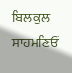ਬਿਲਕੁਲ ਸਾਹਮਣਿਓਂ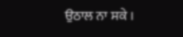ਉਠਾਲ ਨਾ ਸਕੇ ।